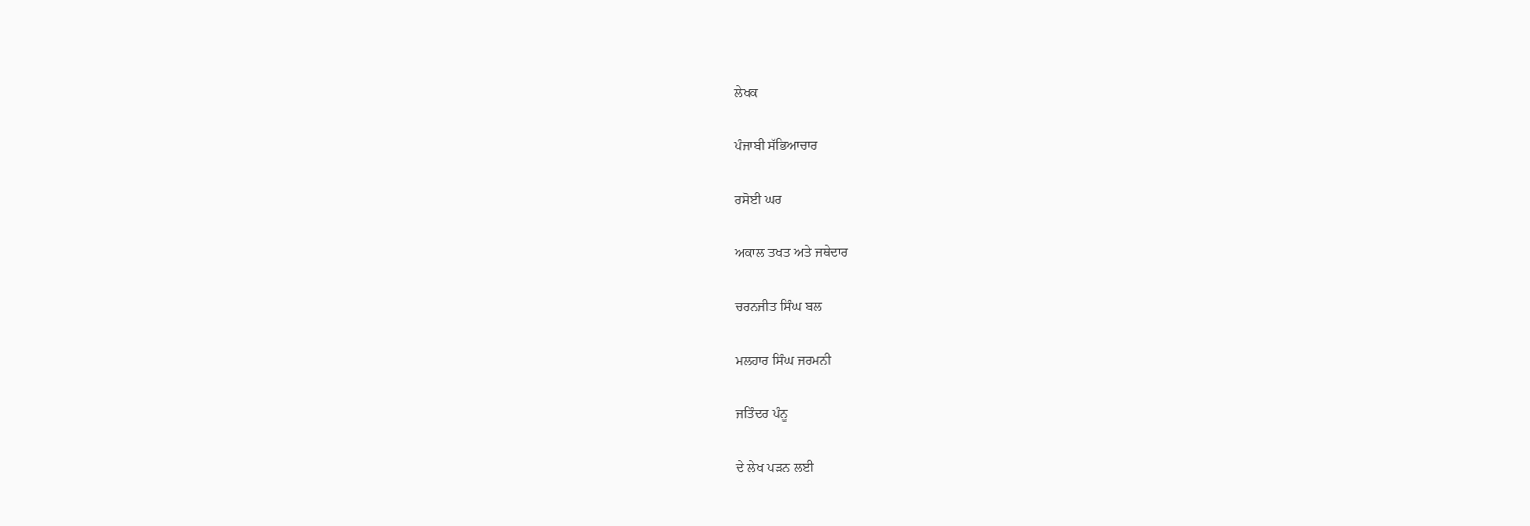ਲੇਖਕ

ਪੰਜਾਬੀ ਸੱਭਿਆਚਾਰ

ਰਸੋਈ ਘਰ

ਅਕਾਲ ਤਖਤ ਅਤੇ ਜਥੇਦਾਰ

ਚਰਨਜੀਤ ਸਿੰਘ ਬਲ

ਮਲਹਾਰ ਸਿੰਘ ਜਰਮਨੀ

ਜਤਿੰਦਰ ਪੰਨੂ

ਦੇ ਲੇਖ ਪੜਨ ਲਈ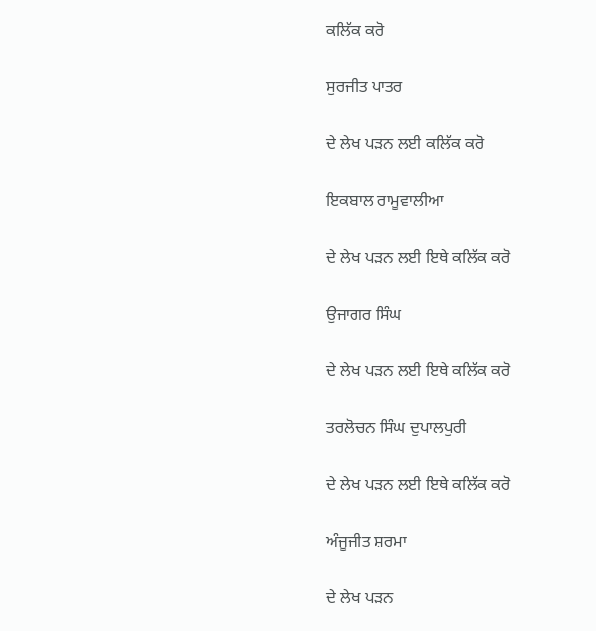ਕਲਿੱਕ ਕਰੋ

ਸੁਰਜੀਤ ਪਾਤਰ

ਦੇ ਲੇਖ ਪੜਨ ਲਈ ਕਲਿੱਕ ਕਰੋ

ਇਕਬਾਲ ਰਾਮੂਵਾਲੀਆ

ਦੇ ਲੇਖ ਪੜਨ ਲਈ ਇਥੇ ਕਲਿੱਕ ਕਰੋ

ਉਜਾਗਰ ਸਿੰਘ

ਦੇ ਲੇਖ ਪੜਨ ਲਈ ਇਥੇ ਕਲਿੱਕ ਕਰੋ

ਤਰਲੋਚਨ ਸਿੰਘ ਦੁਪਾਲਪੁਰੀ

ਦੇ ਲੇਖ ਪੜਨ ਲਈ ਇਥੇ ਕਲਿੱਕ ਕਰੋ

ਅੰਜੂਜੀਤ ਸ਼ਰਮਾ

ਦੇ ਲੇਖ ਪੜਨ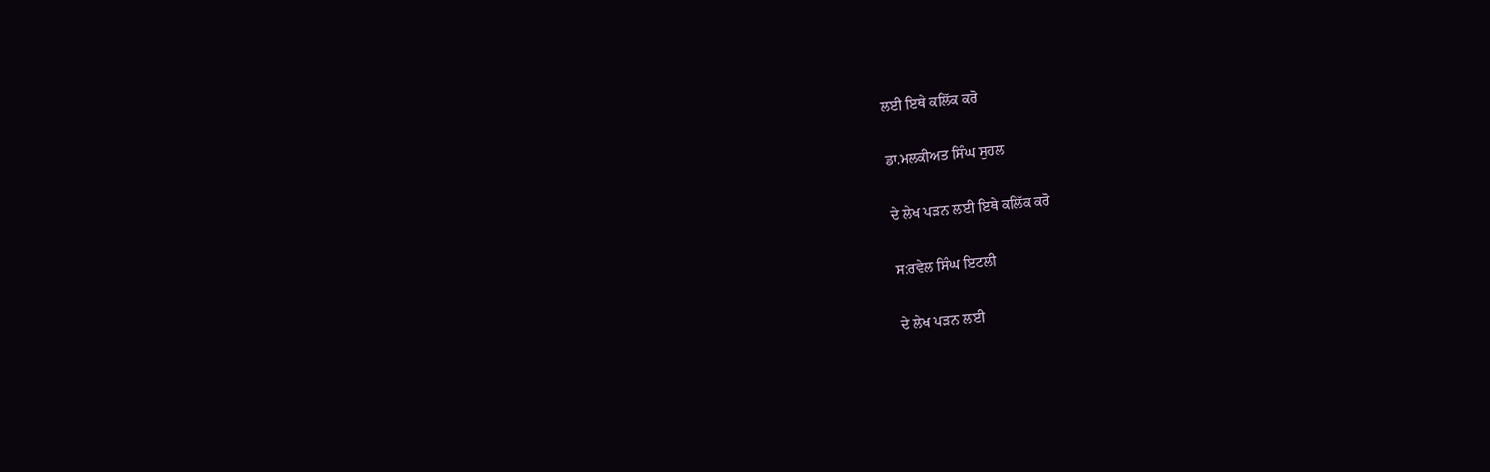ਲਈ ਇਥੇ ਕਲਿੱਕ ਕਰੋ

ਡਾ.ਮਲਕੀਅਤ ਸਿੰਘ ਸੁਹਲ

ਦੇ ਲੇਖ ਪੜਨ ਲਈ ਇਥੇ ਕਲਿੱਕ ਕਰੋ

ਸ:ਰਵੇਲ ਸਿੰਘ ਇਟਲੀ

ਦੇ ਲੇਖ ਪੜਨ ਲਈ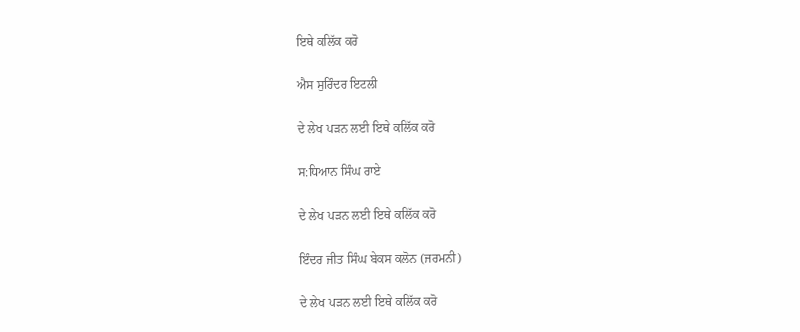ਇਥੇ ਕਲਿੱਕ ਕਰੋ

ਐਸ ਸੁਰਿੰਦਰ ਇਟਲੀ

ਦੇ ਲੇਖ ਪੜਨ ਲਈ ਇਥੇ ਕਲਿੱਕ ਕਰੋ

ਸ:ਧਿਆਨ ਸਿੰਘ ਰਾਏ

ਦੇ ਲੇਖ ਪੜਨ ਲਈ ਇਥੇ ਕਲਿੱਕ ਕਰੋ

ਇੰਦਰ ਜੀਤ ਸਿੰਘ ਬੇਕਸ ਕਲੋਨ (ਜਰਮਨੀ)

ਦੇ ਲੇਖ ਪੜਨ ਲਈ ਇਥੇ ਕਲਿੱਕ ਕਰੋ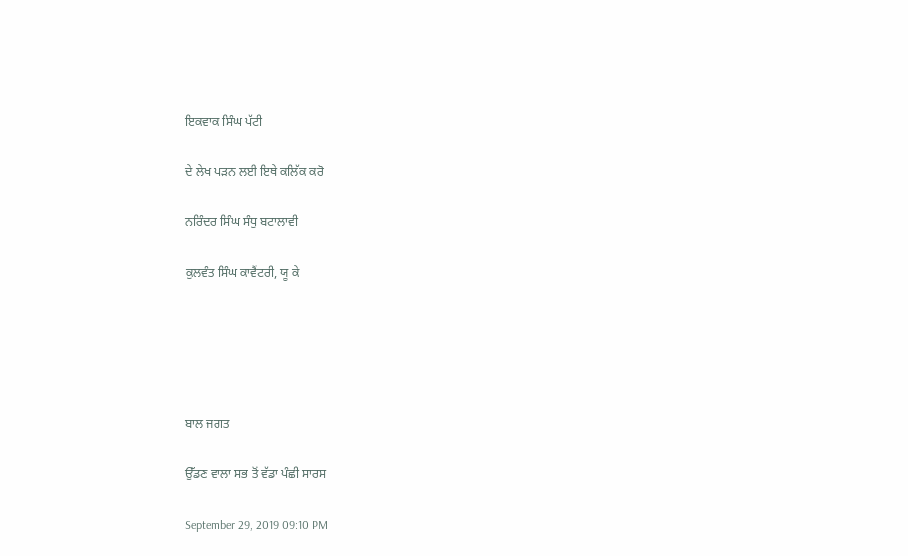ਇਕਵਾਕ ਸਿੰਘ ਪੱਟੀ

ਦੇ ਲੇਖ ਪੜਨ ਲਈ ਇਥੇ ਕਲਿੱਕ ਕਰੋ

ਨਰਿੰਦਰ ਸਿੰਘ ਸੰਧੁ ਬਟਾਲਾਵੀ

ਕੁਲਵੰਤ ਸਿੰਘ ਕਾਵੈਂਟਰੀ, ਯੂ ਕੇ





ਬਾਲ ਜਗਤ

ਉੱਡਣ ਵਾਲਾ ਸਭ ਤੋਂ ਵੱਡਾ ਪੰਛੀ ਸਾਰਸ

September 29, 2019 09:10 PM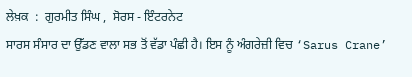ਲੇਖ਼ਕ  :  ਗੁਰਮੀਤ ਸਿੰਘ ,  ਸੋਰਸ - ਇੰਟਰਨੇਟ
ਸਾਰਸ ਸੰਸਾਰ ਦਾ ਉੱਡਣ ਵਾਲਾ ਸਭ ਤੋਂ ਵੱਡਾ ਪੰਛੀ ਹੈ। ਇਸ ਨੂੰ ਅੰਗਰੇਜ਼ੀ ਵਿਚ ‘Sarus Crane’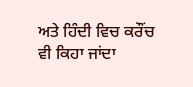ਅਤੇ ਹਿੰਦੀ ਵਿਚ ਕਰੌਂਚ ਵੀ ਕਿਹਾ ਜਾਂਦਾ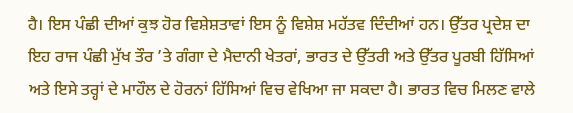ਹੈ। ਇਸ ਪੰਛੀ ਦੀਆਂ ਕੁਝ ਹੋਰ ਵਿਸ਼ੇਸ਼ਤਾਵਾਂ ਇਸ ਨੂੰ ਵਿਸ਼ੇਸ਼ ਮਹੱਤਵ ਦਿੰਦੀਆਂ ਹਨ। ਉੱਤਰ ਪ੍ਰਦੇਸ਼ ਦਾ ਇਹ ਰਾਜ ਪੰਛੀ ਮੁੱਖ ਤੌਰ ’ਤੇ ਗੰਗਾ ਦੇ ਮੈਦਾਨੀ ਖੇਤਰਾਂ, ਭਾਰਤ ਦੇ ਉੱਤਰੀ ਅਤੇ ਉੱਤਰ ਪੂਰਬੀ ਹਿੱਸਿਆਂ ਅਤੇ ਇਸੇ ਤਰ੍ਹਾਂ ਦੇ ਮਾਹੌਲ ਦੇ ਹੋਰਨਾਂ ਹਿੱਸਿਆਂ ਵਿਚ ਵੇਖਿਆ ਜਾ ਸਕਦਾ ਹੈ। ਭਾਰਤ ਵਿਚ ਮਿਲਣ ਵਾਲੇ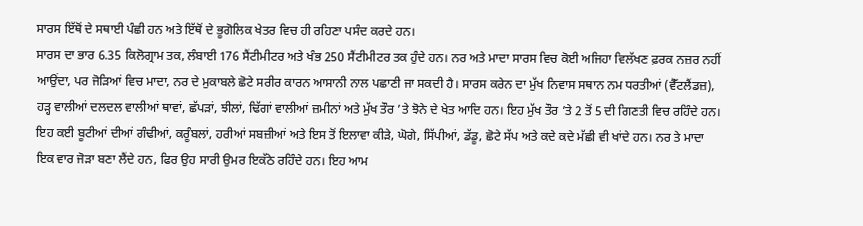ਸਾਰਸ ਇੱਥੋਂ ਦੇ ਸਥਾਈ ਪੰਛੀ ਹਨ ਅਤੇ ਇੱਥੋਂ ਦੇ ਭੂਗੋਲਿਕ ਖੇਤਰ ਵਿਚ ਹੀ ਰਹਿਣਾ ਪਸੰਦ ਕਰਦੇ ਹਨ।
ਸਾਰਸ ਦਾ ਭਾਰ 6.35 ਕਿਲੋਗ੍ਰਾਮ ਤਕ, ਲੰਬਾਈ 176 ਸੈਂਟੀਮੀਟਰ ਅਤੇ ਖੰਭ 250 ਸੈਂਟੀਮੀਟਰ ਤਕ ਹੁੰਦੇ ਹਨ। ਨਰ ਅਤੇ ਮਾਦਾ ਸਾਰਸ ਵਿਚ ਕੋਈ ਅਜਿਹਾ ਵਿਲੱਖਣ ਫ਼ਰਕ ਨਜ਼ਰ ਨਹੀਂ ਆਉਂਦਾ, ਪਰ ਜੋੜਿਆਂ ਵਿਚ ਮਾਦਾ, ਨਰ ਦੇ ਮੁਕਾਬਲੇ ਛੋਟੇ ਸਰੀਰ ਕਾਰਨ ਆਸਾਨੀ ਨਾਲ ਪਛਾਣੀ ਜਾ ਸਕਦੀ ਹੈ। ਸਾਰਸ ਕਰੇਨ ਦਾ ਮੁੱਖ ਨਿਵਾਸ ਸਥਾਨ ਨਮ ਧਰਤੀਆਂ (ਵੈੱਟਲੈਂਡਜ਼), ਹੜ੍ਹ ਵਾਲੀਆਂ ਦਲਦਲ ਵਾਲੀਆਂ ਥਾਵਾਂ, ਛੱਪੜਾਂ, ਝੀਲਾਂ, ਢਿੱਗਾਂ ਵਾਲੀਆਂ ਜ਼ਮੀਨਾਂ ਅਤੇ ਮੁੱਖ ਤੌਰ ’ਤੇ ਝੋਨੇ ਦੇ ਖੇਤ ਆਦਿ ਹਨ। ਇਹ ਮੁੱਖ ਤੌਰ ’ਤੇ 2 ਤੋਂ 5 ਦੀ ਗਿਣਤੀ ਵਿਚ ਰਹਿੰਦੇ ਹਨ।
ਇਹ ਕਈ ਬੂਟੀਆਂ ਦੀਆਂ ਗੰਢੀਆਂ, ਕਰੂੰਬਲਾਂ, ਹਰੀਆਂ ਸਬਜ਼ੀਆਂ ਅਤੇ ਇਸ ਤੋਂ ਇਲਾਵਾ ਕੀੜੇ, ਘੋਗੇ, ਸਿੱਪੀਆਂ, ਡੱਡੂ, ਛੋਟੇ ਸੱਪ ਅਤੇ ਕਦੇ ਕਦੇ ਮੱਛੀ ਵੀ ਖਾਂਦੇ ਹਨ। ਨਰ ਤੇ ਮਾਦਾ ਇਕ ਵਾਰ ਜੋੜਾ ਬਣਾ ਲੈਂਦੇ ਹਨ, ਫਿਰ ਉਹ ਸਾਰੀ ਉਮਰ ਇਕੱਠੇ ਰਹਿੰਦੇ ਹਨ। ਇਹ ਆਮ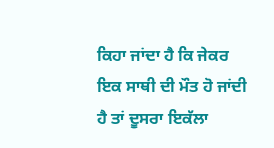ਕਿਹਾ ਜਾਂਦਾ ਹੈ ਕਿ ਜੇਕਰ ਇਕ ਸਾਥੀ ਦੀ ਮੌਤ ਹੋ ਜਾਂਦੀ ਹੈ ਤਾਂ ਦੂਸਰਾ ਇਕੱਲਾ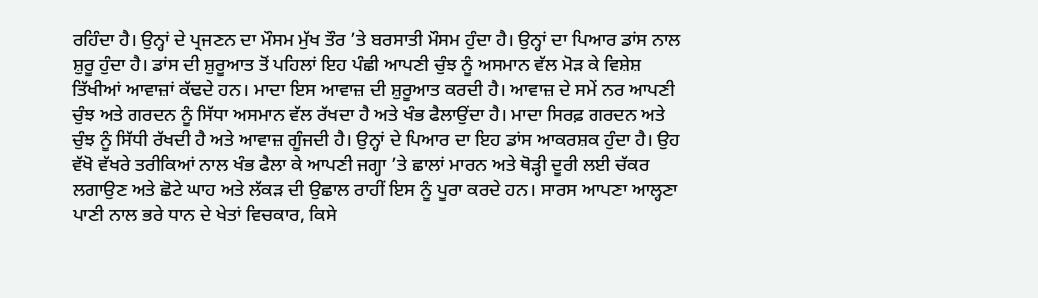ਰਹਿੰਦਾ ਹੈ। ਉਨ੍ਹਾਂ ਦੇ ਪ੍ਰਜਣਨ ਦਾ ਮੌਸਮ ਮੁੱਖ ਤੌਰ ’ਤੇ ਬਰਸਾਤੀ ਮੌਸਮ ਹੁੰਦਾ ਹੈ। ਉਨ੍ਹਾਂ ਦਾ ਪਿਆਰ ਡਾਂਸ ਨਾਲ ਸ਼ੁਰੂ ਹੁੰਦਾ ਹੈ। ਡਾਂਸ ਦੀ ਸ਼ੁਰੂਆਤ ਤੋਂ ਪਹਿਲਾਂ ਇਹ ਪੰਛੀ ਆਪਣੀ ਚੁੰਝ ਨੂੰ ਅਸਮਾਨ ਵੱਲ ਮੋੜ ਕੇ ਵਿਸ਼ੇਸ਼ ਤਿੱਖੀਆਂ ਆਵਾਜ਼ਾਂ ਕੱਢਦੇ ਹਨ। ਮਾਦਾ ਇਸ ਆਵਾਜ਼ ਦੀ ਸ਼ੁਰੂਆਤ ਕਰਦੀ ਹੈ। ਆਵਾਜ਼ ਦੇ ਸਮੇਂ ਨਰ ਆਪਣੀ ਚੁੰਝ ਅਤੇ ਗਰਦਨ ਨੂੰ ਸਿੱਧਾ ਅਸਮਾਨ ਵੱਲ ਰੱਖਦਾ ਹੈ ਅਤੇ ਖੰਭ ਫੈਲਾਉਂਦਾ ਹੈ। ਮਾਦਾ ਸਿਰਫ਼ ਗਰਦਨ ਅਤੇ ਚੁੰਝ ਨੂੰ ਸਿੱਧੀ ਰੱਖਦੀ ਹੈ ਅਤੇ ਆਵਾਜ਼ ਗੂੰਜਦੀ ਹੈ। ਉਨ੍ਹਾਂ ਦੇ ਪਿਆਰ ਦਾ ਇਹ ਡਾਂਸ ਆਕਰਸ਼ਕ ਹੁੰਦਾ ਹੈ। ਉਹ ਵੱਖੋ ਵੱਖਰੇ ਤਰੀਕਿਆਂ ਨਾਲ ਖੰਭ ਫੈਲਾ ਕੇ ਆਪਣੀ ਜਗ੍ਹਾ ’ਤੇ ਛਾਲਾਂ ਮਾਰਨ ਅਤੇ ਥੋੜ੍ਹੀ ਦੂਰੀ ਲਈ ਚੱਕਰ ਲਗਾਉਣ ਅਤੇ ਛੋਟੇ ਘਾਹ ਅਤੇ ਲੱਕੜ ਦੀ ਉਛਾਲ ਰਾਹੀਂ ਇਸ ਨੂੰ ਪੂਰਾ ਕਰਦੇ ਹਨ। ਸਾਰਸ ਆਪਣਾ ਆਲ੍ਹਣਾ ਪਾਣੀ ਨਾਲ ਭਰੇ ਧਾਨ ਦੇ ਖੇਤਾਂ ਵਿਚਕਾਰ, ਕਿਸੇ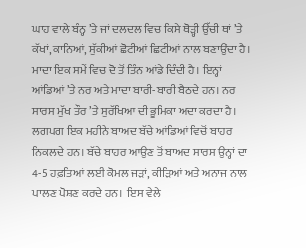ਘਾਹ ਵਾਲੇ ਬੰਨ੍ਹ ’ਤੇ ਜਾਂ ਦਲਦਲ ਵਿਚ ਕਿਸੇ ਥੋੜ੍ਹੀ ਉੱਚੀ ਥਾਂ ’ਤੇ ਕੱਖਾਂ, ਕਾਨਿਆਂ, ਸੁੱਕੀਆਂ ਛੋਟੀਆਂ ਛਿਟੀਆਂ ਨਾਲ ਬਣਾਉਂਦਾ ਹੈ। ਮਾਦਾ ਇਕ ਸਮੇਂ ਵਿਚ ਦੋ ਤੋਂ ਤਿੰਨ ਆਂਡੇ ਦਿੰਦੀ ਹੈ। ਇਨ੍ਹਾਂ ਆਂਡਿਆਂ ’ਤੇ ਨਰ ਅਤੇ ਮਾਦਾ ਬਾਰੀ-ਬਾਰੀ ਬੈਠਦੇ ਹਨ। ਨਰ ਸਾਰਸ ਮੁੱਖ ਤੌਰ ’ਤੇ ਸੁਰੱਖਿਆ ਦੀ ਭੂਮਿਕਾ ਅਦਾ ਕਰਦਾ ਹੈ। ਲਗਪਗ ਇਕ ਮਹੀਨੇ ਬਾਅਦ ਬੱਚੇ ਆਂਡਿਆਂ ਵਿਚੋਂ ਬਾਹਰ ਨਿਕਲਦੇ ਹਨ। ਬੱਚੇ ਬਾਹਰ ਆਉਣ ਤੋਂ ਬਾਅਦ ਸਾਰਸ ਉਨ੍ਹਾਂ ਦਾ 4-5 ਹਫ਼ਤਿਆਂ ਲਈ ਕੋਮਲ ਜੜਾਂ, ਕੀੜਿਆਂ ਅਤੇ ਅਨਾਜ ਨਾਲ ਪਾਲਣ ਪੋਸ਼ਣ ਕਰਦੇ ਹਨ।  ਇਸ ਵੇਲੇ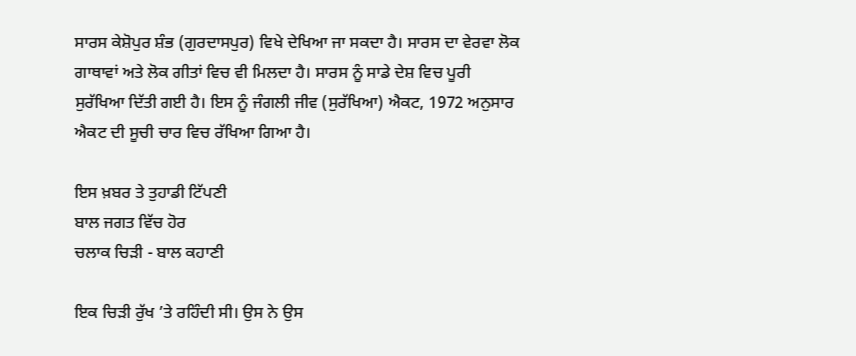ਸਾਰਸ ਕੇਸ਼ੋਪੁਰ ਸ਼ੰਭ (ਗੁਰਦਾਸਪੁਰ) ਵਿਖੇ ਦੇਖਿਆ ਜਾ ਸਕਦਾ ਹੈ। ਸਾਰਸ ਦਾ ਵੇਰਵਾ ਲੋਕ ਗਾਥਾਵਾਂ ਅਤੇ ਲੋਕ ਗੀਤਾਂ ਵਿਚ ਵੀ ਮਿਲਦਾ ਹੈ। ਸਾਰਸ ਨੂੰ ਸਾਡੇ ਦੇਸ਼ ਵਿਚ ਪੂਰੀ ਸੁਰੱਖਿਆ ਦਿੱਤੀ ਗਈ ਹੈ। ਇਸ ਨੂੰ ਜੰਗਲੀ ਜੀਵ (ਸੁਰੱਖਿਆ) ਐਕਟ, 1972 ਅਨੁਸਾਰ ਐਕਟ ਦੀ ਸੂਚੀ ਚਾਰ ਵਿਚ ਰੱਖਿਆ ਗਿਆ ਹੈ।

ਇਸ ਖ਼ਬਰ ਤੇ ਤੁਹਾਡੀ ਟਿੱਪਣੀ
ਬਾਲ ਜਗਤ ਵਿੱਚ ਹੋਰ
ਚਲਾਕ ਚਿੜੀ - ਬਾਲ ਕਹਾਣੀ

ਇਕ ਚਿੜੀ ਰੁੱਖ ’ਤੇ ਰਹਿੰਦੀ ਸੀ। ਉਸ ਨੇ ਉਸ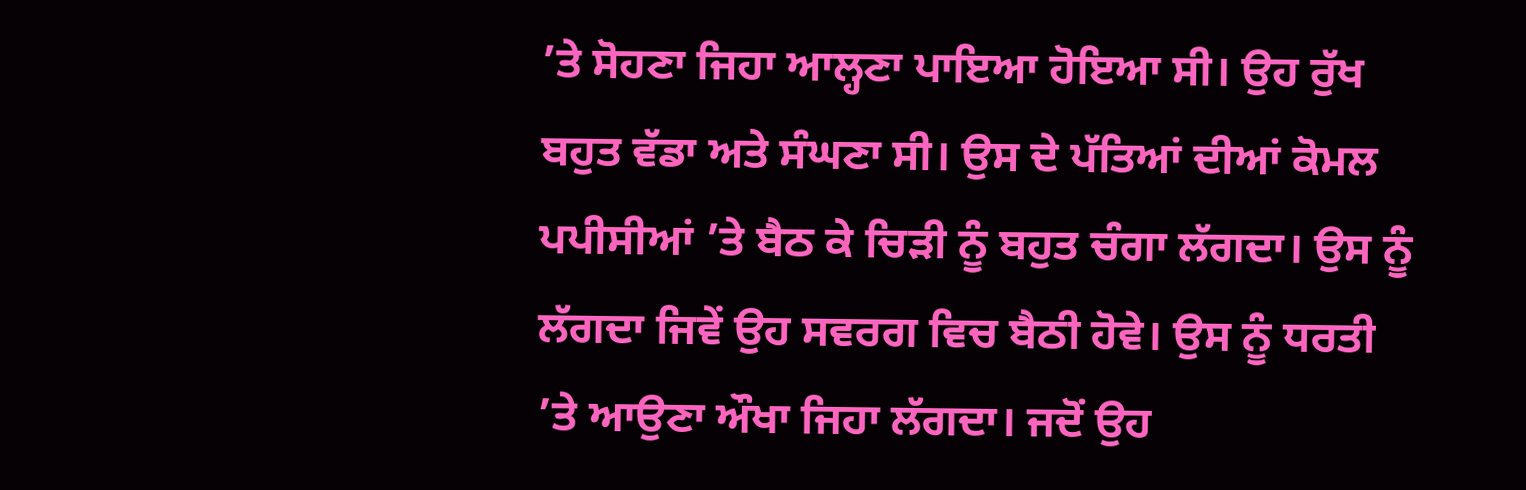’ਤੇ ਸੋਹਣਾ ਜਿਹਾ ਆਲ੍ਹਣਾ ਪਾਇਆ ਹੋਇਆ ਸੀ। ਉਹ ਰੁੱਖ ਬਹੁਤ ਵੱਡਾ ਅਤੇ ਸੰਘਣਾ ਸੀ। ਉਸ ਦੇ ਪੱਤਿਆਂ ਦੀਆਂ ਕੋਮਲ ਪਪੀਸੀਆਂ ’ਤੇ ਬੈਠ ਕੇ ਚਿੜੀ ਨੂੰ ਬਹੁਤ ਚੰਗਾ ਲੱਗਦਾ। ਉਸ ਨੂੰ ਲੱਗਦਾ ਜਿਵੇਂ ਉਹ ਸਵਰਗ ਵਿਚ ਬੈਠੀ ਹੋਵੇ। ਉਸ ਨੂੰ ਧਰਤੀ ’ਤੇ ਆਉਣਾ ਔਖਾ ਜਿਹਾ ਲੱਗਦਾ। ਜਦੋਂ ਉਹ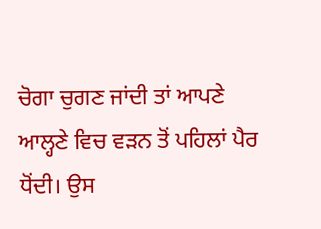ਚੋਗਾ ਚੁਗਣ ਜਾਂਦੀ ਤਾਂ ਆਪਣੇ ਆਲ੍ਹਣੇ ਵਿਚ ਵੜਨ ਤੋਂ ਪਹਿਲਾਂ ਪੈਰ ਧੋਂਦੀ। ਉਸ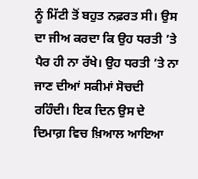ਨੂੰ ਮਿੱਟੀ ਤੋਂ ਬਹੁਤ ਨਫ਼ਰਤ ਸੀ। ਉਸ ਦਾ ਜੀਅ ਕਰਦਾ ਕਿ ਉਹ ਧਰਤੀ ’ਤੇ ਪੈਰ ਹੀ ਨਾ ਰੱਖੇ। ਉਹ ਧਰਤੀ ’ਤੇ ਨਾ ਜਾਣ ਦੀਆਂ ਸਕੀਮਾਂ ਸੋਚਦੀ ਰਹਿੰਦੀ। ਇਕ ਦਿਨ ਉਸ ਦੇ ਦਿਮਾਗ਼ ਵਿਚ ਖ਼ਿਆਲ ਆਇਆ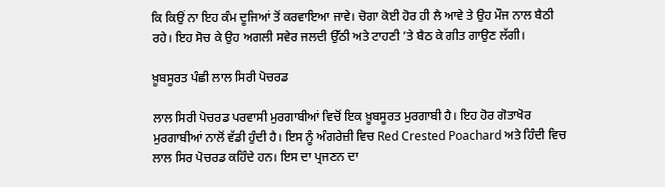ਕਿ ਕਿਉਂ ਨਾ ਇਹ ਕੰਮ ਦੂਜਿਆਂ ਤੋਂ ਕਰਵਾਇਆ ਜਾਵੇ। ਚੋਗਾ ਕੋਈ ਹੋਰ ਹੀ ਲੈ ਆਵੇ ਤੇ ਉਹ ਮੌਜ ਨਾਲ ਬੈਠੀ ਰਹੇ। ਇਹ ਸੋਚ ਕੇ ਉਹ ਅਗਲੀ ਸਵੇਰ ਜਲਦੀ ਉੱਠੀ ਅਤੇ ਟਾਹਣੀ ’ਤੇ ਬੈਠ ਕੇ ਗੀਤ ਗਾਉਣ ਲੱਗੀ।

ਖ਼ੂਬਸੂਰਤ ਪੰਛੀ ਲਾਲ ਸਿਰੀ ਪੋਚਰਡ

ਲਾਲ ਸਿਰੀ ਪੋਚਰਡ ਪਰਵਾਸੀ ਮੁਰਗਾਬੀਆਂ ਵਿਚੋਂ ਇਕ ਖ਼ੂਬਸੂਰਤ ਮੁਰਗਾਬੀ ਹੈ। ਇਹ ਹੋਰ ਗੋਤਾਖੋਰ ਮੁਰਗਾਬੀਆਂ ਨਾਲੋਂ ਵੱਡੀ ਹੁੰਦੀ ਹੈ। ਇਸ ਨੂੰ ਅੰਗਰੇਜ਼ੀ ਵਿਚ Red Crested Poachard ਅਤੇ ਹਿੰਦੀ ਵਿਚ ਲਾਲ ਸਿਰ ਪੋਚਰਡ ਕਹਿੰਦੇ ਹਨ। ਇਸ ਦਾ ਪ੍ਰਜਣਨ ਦਾ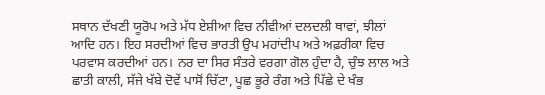ਸਥਾਨ ਦੱਖਣੀ ਯੂਰੋਪ ਅਤੇ ਮੱਧ ਏਸ਼ੀਆ ਵਿਚ ਨੀਵੀਆਂ ਦਲਦਲੀ ਥਾਵਾਂ, ਝੀਲਾਂ ਆਦਿ ਹਨ। ਇਹ ਸਰਦੀਆਂ ਵਿਚ ਭਾਰਤੀ ਉਪ ਮਹਾਂਦੀਪ ਅਤੇ ਅਫ਼ਰੀਕਾ ਵਿਚ ਪਰਵਾਸ ਕਰਦੀਆਂ ਹਨ। ਨਰ ਦਾ ਸਿਰ ਸੰਤਰੇ ਵਰਗਾ ਗੋਲ ਹੁੰਦਾ ਹੈ, ਚੁੰਝ ਲਾਲ ਅਤੇ ਛਾਤੀ ਕਾਲੀ, ਸੱਜੇ ਖੱਬੇ ਦੋਵੇਂ ਪਾਸੋਂ ਚਿੱਟਾ, ਪੂਛ ਭੂਰੇ ਰੰਗ ਅਤੇ ਪਿੱਛੇ ਦੇ ਖੰਭ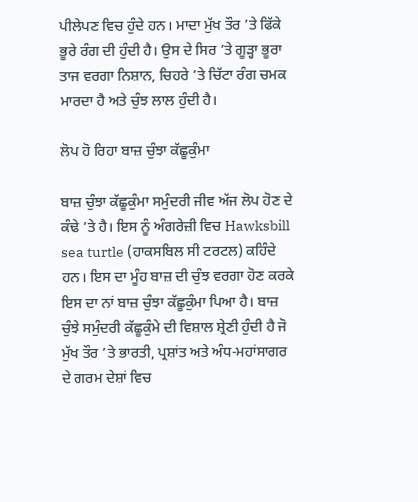ਪੀਲੇਪਣ ਵਿਚ ਹੁੰਦੇ ਹਨ। ਮਾਦਾ ਮੁੱਖ ਤੌਰ ’ਤੇ ਫਿੱਕੇ ਭੂਰੇ ਰੰਗ ਦੀ ਹੁੰਦੀ ਹੈ। ਉਸ ਦੇ ਸਿਰ ’ਤੇ ਗੂੜ੍ਹਾ ਭੂਰਾ ਤਾਜ ਵਰਗਾ ਨਿਸ਼ਾਨ, ਚਿਹਰੇ ’ਤੇ ਚਿੱਟਾ ਰੰਗ ਚਮਕ ਮਾਰਦਾ ਹੈ ਅਤੇ ਚੁੰਝ ਲਾਲ ਹੁੰਦੀ ਹੈ।

ਲੋਪ ਹੋ ਰਿਹਾ ਬਾਜ਼ ਚੁੰਝਾ ਕੱਛੂਕੁੰਮਾ

ਬਾਜ਼ ਚੁੰਝਾ ਕੱਛੂਕੁੰਮਾ ਸਮੁੰਦਰੀ ਜੀਵ ਅੱਜ ਲੋਪ ਹੋਣ ਦੇ ਕੰਢੇ ’ਤੇ ਹੈ। ਇਸ ਨੂੰ ਅੰਗਰੇਜ਼ੀ ਵਿਚ Hawksbill sea turtle (ਹਾਕਸਬਿਲ ਸੀ ਟਰਟਲ) ਕਹਿੰਦੇ ਹਨ। ਇਸ ਦਾ ਮੂੰਹ ਬਾਜ਼ ਦੀ ਚੁੰਝ ਵਰਗਾ ਹੋਣ ਕਰਕੇ ਇਸ ਦਾ ਨਾਂ ਬਾਜ਼ ਚੁੰਝਾ ਕੱਛੂਕੁੰਮਾ ਪਿਆ ਹੈ। ਬਾਜ਼ ਚੁੰਝੇ ਸਮੁੰਦਰੀ ਕੱਛੂਕੁੰਮੇ ਦੀ ਵਿਸ਼ਾਲ ਸ਼੍ਰੇਣੀ ਹੁੰਦੀ ਹੈ ਜੋ ਮੁੱਖ ਤੌਰ ’ਤੇ ਭਾਰਤੀ, ਪ੍ਰਸ਼ਾਂਤ ਅਤੇ ਅੰਧ-ਮਹਾਂਸਾਗਰ ਦੇ ਗਰਮ ਦੇਸ਼ਾਂ ਵਿਚ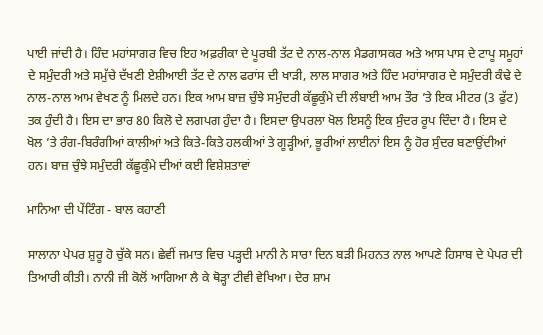ਪਾਈ ਜਾਂਦੀ ਹੈ। ਹਿੰਦ ਮਹਾਂਸਾਗਰ ਵਿਚ ਇਹ ਅਫ਼ਰੀਕਾ ਦੇ ਪੂਰਬੀ ਤੱਟ ਦੇ ਨਾਲ-ਨਾਲ ਮੈਡਗਾਸਕਰ ਅਤੇ ਆਸ ਪਾਸ ਦੇ ਟਾਪੂ ਸਮੂਹਾਂ ਦੇ ਸਮੁੰਦਰੀ ਅਤੇ ਸਮੁੱਚੇ ਦੱਖਣੀ ਏਸ਼ੀਆਈ ਤੱਟ ਦੇ ਨਾਲ ਫਰਾਂਸ ਦੀ ਖਾੜੀ, ਲਾਲ ਸਾਗਰ ਅਤੇ ਹਿੰਦ ਮਹਾਂਸਾਗਰ ਦੇ ਸਮੁੰਦਰੀ ਕੰਢੇ ਦੇ ਨਾਲ-ਨਾਲ ਆਮ ਵੇਖਣ ਨੂੰ ਮਿਲਦੇ ਹਨ। ਇਕ ਆਮ ਬਾਜ਼ ਚੁੰਝੇ ਸਮੁੰਦਰੀ ਕੱਛੂਕੁੰਮੇ ਦੀ ਲੰਬਾਈ ਆਮ ਤੌਰ ’ਤੇ ਇਕ ਮੀਟਰ (3 ਫੁੱਟ) ਤਕ ਹੁੰਦੀ ਹੈ। ਇਸ ਦਾ ਭਾਰ 80 ਕਿਲੋ ਦੇ ਲਗਪਗ ਹੁੰਦਾ ਹੈ। ਇਸਦਾ ਉਪਰਲਾ ਖੋਲ ਇਸਨੂੰ ਇਕ ਸੁੰਦਰ ਰੂਪ ਦਿੰਦਾ ਹੈ। ਇਸ ਦੇ ਖੋਲ ’ਤੇ ਰੰਗ-ਬਿਰੰਗੀਆਂ ਕਾਲੀਆਂ ਅਤੇ ਕਿਤੇ-ਕਿਤੇ ਹਲਕੀਆਂ ਤੇ ਗੂੜ੍ਹੀਆਂ, ਭੂਰੀਆਂ ਲਾਈਨਾਂ ਇਸ ਨੂੰ ਹੋਰ ਸੁੰਦਰ ਬਣਾਉਂਦੀਆਂ ਹਨ। ਬਾਜ਼ ਚੁੰਝੇ ਸਮੁੰਦਰੀ ਕੱਛੂਕੁੰਮੇ ਦੀਆਂ ਕਈ ਵਿਸ਼ੇਸ਼ਤਾਵਾਂ

ਮਾਨਿਆ ਦੀ ਪੇਂਟਿੰਗ - ਬਾਲ ਕਹਾਣੀ

ਸਾਲਾਨਾ ਪੇਪਰ ਸ਼ੁਰੂ ਹੋ ਚੁੱਕੇ ਸਨ। ਛੇਵੀਂ ਜਮਾਤ ਵਿਚ ਪੜ੍ਹਦੀ ਮਾਨੀ ਨੇ ਸਾਰਾ ਦਿਨ ਬੜੀ ਮਿਹਨਤ ਨਾਲ ਆਪਣੇ ਹਿਸਾਬ ਦੇ ਪੇਪਰ ਦੀ ਤਿਆਰੀ ਕੀਤੀ। ਨਾਨੀ ਜੀ ਕੋਲੋਂ ਆਗਿਆ ਲੈ ਕੇ ਥੋੜ੍ਹਾ ਟੀਵੀ ਵੇਖਿਆ। ਦੇਰ ਸ਼ਾਮ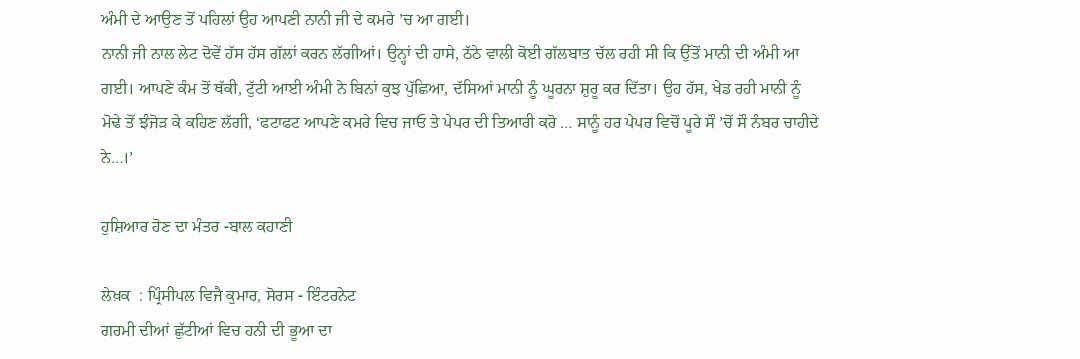ਅੰਮੀ ਦੇ ਆਉਣ ਤੋਂ ਪਹਿਲਾਂ ਉਹ ਆਪਣੀ ਨਾਨੀ ਜੀ ਦੇ ਕਮਰੇ ’ਚ ਆ ਗਈ।
ਨਾਨੀ ਜੀ ਨਾਲ ਲੇਟ ਦੋਵੇਂ ਹੱਸ ਹੱਸ ਗੱਲਾਂ ਕਰਨ ਲੱਗੀਆਂ। ਉਨ੍ਹਾਂ ਦੀ ਹਾਸੇ, ਠੱਠੇ ਵਾਲੀ ਕੋਈ ਗੱਲਬਾਤ ਚੱਲ ਰਹੀ ਸੀ ਕਿ ਉੱਤੋਂ ਮਾਨੀ ਦੀ ਅੰਮੀ ਆ ਗਈ। ਆਪਣੇ ਕੰਮ ਤੋਂ ਥੱਕੀ, ਟੁੱਟੀ ਆਈ ਅੰਮੀ ਨੇ ਬਿਨਾਂ ਕੁਝ ਪੁੱਛਿਆ, ਦੱਸਿਆਂ ਮਾਨੀ ਨੂੰ ਘੂਰਨਾ ਸ਼ੁਰੂ ਕਰ ਦਿੱਤਾ। ਉਹ ਹੱਸ, ਖੇਡ ਰਹੀ ਮਾਨੀ ਨੂੰ ਮੋਢੇ ਤੋਂ ਝੰਜੋੜ ਕੇ ਕਹਿਣ ਲੱਗੀ, ‘ਫਟਾਫਟ ਆਪਣੇ ਕਮਰੇ ਵਿਚ ਜਾਓ ਤੇ ਪੇਪਰ ਦੀ ਤਿਆਰੀ ਕਰੋ … ਸਾਨੂੰ ਹਰ ਪੇਪਰ ਵਿਚੋਂ ਪੂਰੇ ਸੌ ’ਚੋਂ ਸੌ ਨੰਬਰ ਚਾਹੀਦੇ ਨੇ…।’

ਹੁਸ਼ਿਆਰ ਹੋਣ ਦਾ ਮੰਤਰ -ਬਾਲ ਕਹਾਣੀ

ਲੇਖ਼ਕ  : ਪ੍ਰਿੰਸੀਪਲ ਵਿਜੈ ਕੁਮਾਰ, ਸੋਰਸ - ਇੰਟਰਨੇਟ
ਗਰਮੀ ਦੀਆਂ ਛੁੱਟੀਆਂ ਵਿਚ ਹਨੀ ਦੀ ਭੂਆ ਦਾ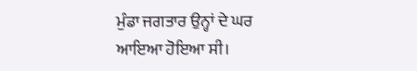ਮੁੰਡਾ ਜਗਤਾਰ ਉਨ੍ਹਾਂ ਦੇ ਘਰ ਆਇਆ ਹੋਇਆ ਸੀ।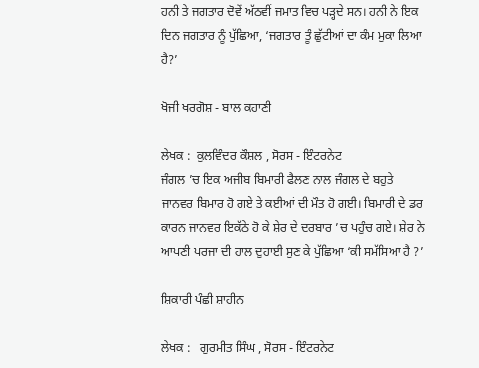ਹਨੀ ਤੇ ਜਗਤਾਰ ਦੋਵੇਂ ਅੱਠਵੀਂ ਜਮਾਤ ਵਿਚ ਪੜ੍ਹਦੇ ਸਨ। ਹਨੀ ਨੇ ਇਕ ਦਿਨ ਜਗਤਾਰ ਨੂੰ ਪੁੱਛਿਆ, ‘ਜਗਤਾਰ ਤੂੰ ਛੁੱਟੀਆਂ ਦਾ ਕੰਮ ਮੁਕਾ ਲਿਆ ਹੈ?’

ਖੋਜੀ ਖਰਗੋਸ਼ - ਬਾਲ ਕਹਾਣੀ

ਲੇਖਕ :  ਕੁਲਵਿੰਦਰ ਕੌਸ਼ਲ , ਸੋਰਸ - ਇੰਟਰਨੇਟ
ਜੰਗਲ ’ਚ ਇਕ ਅਜੀਬ ਬਿਮਾਰੀ ਫੈਲਣ ਨਾਲ ਜੰਗਲ ਦੇ ਬਹੁਤੇ ਜਾਨਵਰ ਬਿਮਾਰ ਹੋ ਗਏ ਤੇ ਕਈਆਂ ਦੀ ਮੌਤ ਹੋ ਗਈ। ਬਿਮਾਰੀ ਦੇ ਡਰ ਕਾਰਨ ਜਾਨਵਰ ਇਕੱਠੇ ਹੋ ਕੇ ਸ਼ੇਰ ਦੇ ਦਰਬਾਰ ’ਚ ਪਹੁੰਚ ਗਏ। ਸ਼ੇਰ ਨੇ ਆਪਣੀ ਪਰਜਾ ਦੀ ਹਾਲ ਦੁਹਾਈ ਸੁਣ ਕੇ ਪੁੱਛਿਆ ‘ਕੀ ਸਮੱਸਿਆ ਹੈ ?’

ਸ਼ਿਕਾਰੀ ਪੰਛੀ ਸ਼ਾਹੀਨ

ਲੇਖਕ :   ਗੁਰਮੀਤ ਸਿੰਘ , ਸੋਰਸ - ਇੰਟਰਨੇਟ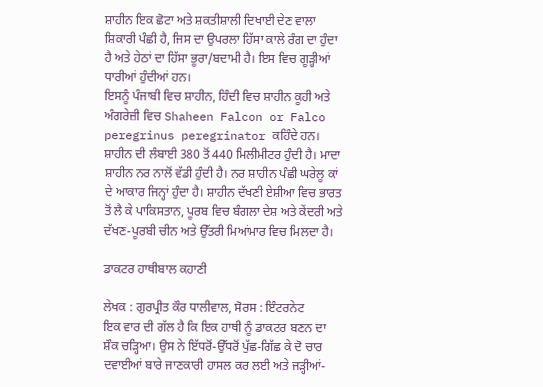ਸ਼ਾਹੀਨ ਇਕ ਛੋਟਾ ਅਤੇ ਸ਼ਕਤੀਸ਼ਾਲੀ ਦਿਖਾਈ ਦੇਣ ਵਾਲਾ ਸ਼ਿਕਾਰੀ ਪੰਛੀ ਹੈ, ਜਿਸ ਦਾ ਉਪਰਲਾ ਹਿੱਸਾ ਕਾਲੇ ਰੰਗ ਦਾ ਹੁੰਦਾ ਹੈ ਅਤੇ ਹੇਠਾਂ ਦਾ ਹਿੱਸਾ ਭੂਰਾ/ਬਦਾਮੀ ਹੈ। ਇਸ ਵਿਚ ਗੂੜ੍ਹੀਆਂ ਧਾਰੀਆਂ ਹੁੰਦੀਆਂ ਹਨ।
ਇਸਨੂੰ ਪੰਜਾਬੀ ਵਿਚ ਸ਼ਾਹੀਨ, ਹਿੰਦੀ ਵਿਚ ਸ਼ਾਹੀਨ ਕੂਹੀ ਅਤੇ ਅੰਗਰੇਜ਼ੀ ਵਿਚ Shaheen Falcon or Falco peregrinus peregrinator ਕਹਿੰਦੇ ਹਨ।
ਸ਼ਾਹੀਨ ਦੀ ਲੰਬਾਈ 380 ਤੋਂ 440 ਮਿਲੀਮੀਟਰ ਹੁੰਦੀ ਹੈ। ਮਾਦਾ ਸ਼ਾਹੀਨ ਨਰ ਨਾਲੋਂ ਵੱਡੀ ਹੁੰਦੀ ਹੈ। ਨਰ ਸ਼ਾਹੀਨ ਪੰਛੀ ਘਰੇਲੂ ਕਾਂ ਦੇ ਆਕਾਰ ਜਿਨ੍ਹਾਂ ਹੁੰਦਾ ਹੈ। ਸ਼ਾਹੀਨ ਦੱਖਣੀ ਏਸ਼ੀਆ ਵਿਚ ਭਾਰਤ ਤੋਂ ਲੈ ਕੇ ਪਾਕਿਸਤਾਨ, ਪੂਰਬ ਵਿਚ ਬੰਗਲਾ ਦੇਸ਼ ਅਤੇ ਕੇਂਦਰੀ ਅਤੇ ਦੱਖਣ-ਪੂਰਬੀ ਚੀਨ ਅਤੇ ਉੱਤਰੀ ਮਿਆਂਮਾਰ ਵਿਚ ਮਿਲਦਾ ਹੈ।

ਡਾਕਟਰ ਹਾਥੀਬਾਲ ਕਹਾਣੀ

ਲੇਖਕ : ਗੁਰਪ੍ਰੀਤ ਕੌਰ ਧਾਲੀਵਾਲ, ਸੋਰਸ : ਇੰਟਰਨੇਟ
ਇਕ ਵਾਰ ਦੀ ਗੱਲ ਹੈ ਕਿ ਇਕ ਹਾਥੀ ਨੂੰ ਡਾਕਟਰ ਬਣਨ ਦਾ ਸ਼ੌਕ ਚੜ੍ਹਿਆ। ਉਸ ਨੇ ਇੱਧਰੋਂ-ਉੱਧਰੋਂ ਪੁੱਛ-ਗਿੱਛ ਕੇ ਦੋ ਚਾਰ ਦਵਾਈਆਂ ਬਾਰੇ ਜਾਣਕਾਰੀ ਹਾਸਲ ਕਰ ਲਈ ਅਤੇ ਜੜ੍ਹੀਆਂ-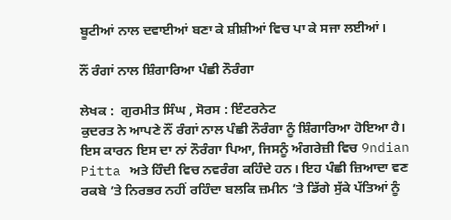ਬੂਟੀਆਂ ਨਾਲ ਦਵਾਈਆਂ ਬਣਾ ਕੇ ਸ਼ੀਸ਼ੀਆਂ ਵਿਚ ਪਾ ਕੇ ਸਜਾ ਲਈਆਂ।

ਨੌਂ ਰੰਗਾਂ ਨਾਲ ਸ਼ਿੰਗਾਰਿਆ ਪੰਛੀ ਨੌਰੰਗਾ

ਲੇਖਕ :  ਗੁਰਮੀਤ ਸਿੰਘ , ਸੋਰਸ : ਇੰਟਰਨੇਟ
ਕੁਦਰਤ ਨੇ ਆਪਣੇ ਨੌਂ ਰੰਗਾਂ ਨਾਲ ਪੰਛੀ ਨੌਰੰਗਾ ਨੂੰ ਸ਼ਿੰਗਾਰਿਆ ਹੋਇਆ ਹੈ। ਇਸ ਕਾਰਨ ਇਸ ਦਾ ਨਾਂ ਨੌਰੰਗਾ ਪਿਆ, ਜਿਸਨੂੰ ਅੰਗਰੇਜ਼ੀ ਵਿਚ 9ndian Pitta ਅਤੇ ਹਿੰਦੀ ਵਿਚ ਨਵਰੰਗ ਕਹਿੰਦੇ ਹਨ। ਇਹ ਪੰਛੀ ਜ਼ਿਆਦਾ ਵਣ ਰਕਬੇ ’ਤੇ ਨਿਰਭਰ ਨਹੀਂ ਰਹਿੰਦਾ ਬਲਕਿ ਜ਼ਮੀਨ ’ਤੇ ਡਿੱਗੇ ਸੁੱਕੇ ਪੱਤਿਆਂ ਨੂੰ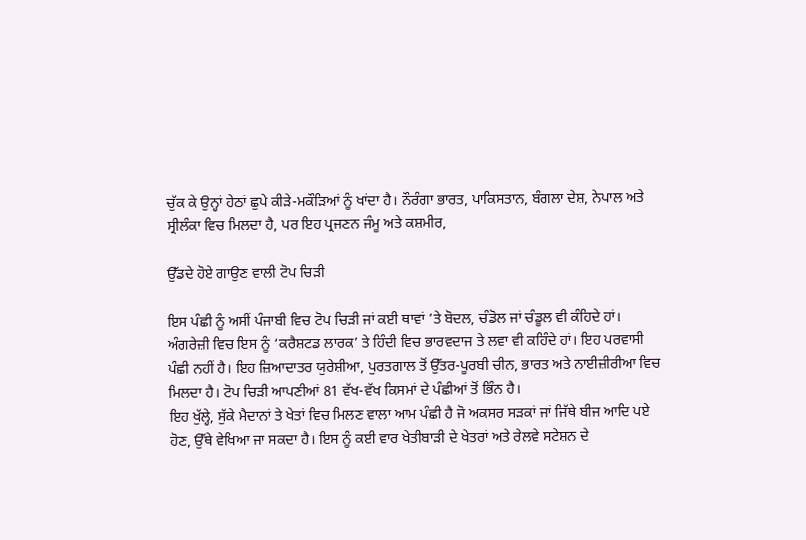ਚੁੱਕ ਕੇ ਉਨ੍ਹਾਂ ਹੇਠਾਂ ਛੁਪੇ ਕੀੜੇ-ਮਕੌੜਿਆਂ ਨੂੰ ਖਾਂਦਾ ਹੈ। ਨੌਰੰਗਾ ਭਾਰਤ, ਪਾਕਿਸਤਾਨ, ਬੰਗਲਾ ਦੇਸ਼, ਨੇਪਾਲ ਅਤੇ ਸ੍ਰੀਲੰਕਾ ਵਿਚ ਮਿਲਦਾ ਹੈ, ਪਰ ਇਹ ਪ੍ਰਜਣਨ ਜੰਮੂ ਅਤੇ ਕਸ਼ਮੀਰ,

ਉੱਡਦੇ ਹੋਏ ਗਾਉਣ ਵਾਲੀ ਟੋਪ ਚਿੜੀ

ਇਸ ਪੰਛੀ ਨੂੰ ਅਸੀਂ ਪੰਜਾਬੀ ਵਿਚ ਟੋਪ ਚਿੜੀ ਜਾਂ ਕਈ ਥਾਵਾਂ ’ਤੇ ਬੋਦਲ, ਚੰਡੋਲ ਜਾਂ ਚੰਡੂਲ ਵੀ ਕੰਹਿਦੇ ਹਾਂ। ਅੰਗਰੇਜ਼ੀ ਵਿਚ ਇਸ ਨੂੰ ‘ਕਰੈਸ਼ਟਡ ਲਾਰਕ’ ਤੇ ਹਿੰਦੀ ਵਿਚ ਭਾਰਵਦਾਜ ਤੇ ਲਵਾ ਵੀ ਕਹਿੰਦੇ ਹਾਂ। ਇਹ ਪਰਵਾਸੀ ਪੰਛੀ ਨਹੀਂ ਹੈ। ਇਹ ਜ਼ਿਆਦਾਤਰ ਯੁਰੇਸ਼ੀਆ, ਪੁਰਤਗਾਲ ਤੋਂ ਉੱਤਰ-ਪੂਰਬੀ ਚੀਨ, ਭਾਰਤ ਅਤੇ ਨਾਈਜ਼ੀਰੀਆ ਵਿਚ ਮਿਲਦਾ ਹੈ। ਟੋਪ ਚਿੜੀ ਆਪਣੀਆਂ 81 ਵੱਖ-ਵੱਖ ਕਿਸਮਾਂ ਦੇ ਪੰਛੀਆਂ ਤੋਂ ਭਿੰਨ ਹੈ।
ਇਹ ਖੁੱਲ੍ਹੇ, ਸੁੱਕੇ ਮੈਦਾਨਾਂ ਤੇ ਖੇਤਾਂ ਵਿਚ ਮਿਲਣ ਵਾਲਾ ਆਮ ਪੰਛੀ ਹੈ ਜੋ ਅਕਸਰ ਸੜਕਾਂ ਜਾਂ ਜਿੱਥੇ ਬੀਜ ਆਦਿ ਪਏ ਹੋਣ, ਉੱਥੇ ਵੇਖਿਆ ਜਾ ਸਕਦਾ ਹੈ। ਇਸ ਨੂੰ ਕਈ ਵਾਰ ਖੇਤੀਬਾੜੀ ਦੇ ਖੇਤਰਾਂ ਅਤੇ ਰੇਲਵੇ ਸਟੇਸ਼ਨ ਦੇ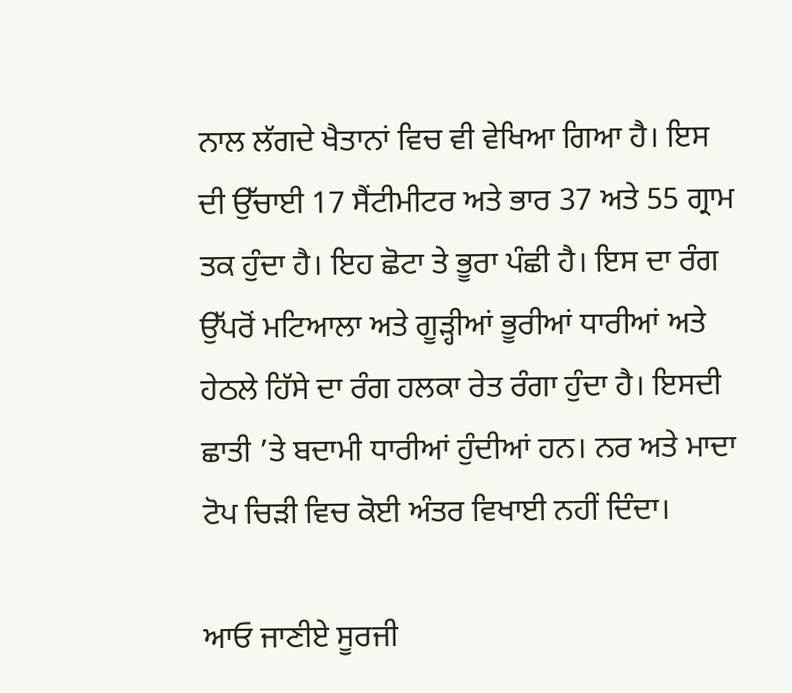ਨਾਲ ਲੱਗਦੇ ਖੈਤਾਨਾਂ ਵਿਚ ਵੀ ਵੇਖਿਆ ਗਿਆ ਹੈ। ਇਸ ਦੀ ਉੱਚਾਈ 17 ਸੈਂਟੀਮੀਟਰ ਅਤੇ ਭਾਰ 37 ਅਤੇ 55 ਗ੍ਰਾਮ ਤਕ ਹੁੰਦਾ ਹੈ। ਇਹ ਛੋਟਾ ਤੇ ਭੂਰਾ ਪੰਛੀ ਹੈ। ਇਸ ਦਾ ਰੰਗ ਉੱਪਰੋਂ ਮਟਿਆਲਾ ਅਤੇ ਗੂੜ੍ਹੀਆਂ ਭੂਰੀਆਂ ਧਾਰੀਆਂ ਅਤੇ ਹੇਠਲੇ ਹਿੱਸੇ ਦਾ ਰੰਗ ਹਲਕਾ ਰੇਤ ਰੰਗਾ ਹੁੰਦਾ ਹੈ। ਇਸਦੀ ਛਾਤੀ ’ਤੇ ਬਦਾਮੀ ਧਾਰੀਆਂ ਹੁੰਦੀਆਂ ਹਨ। ਨਰ ਅਤੇ ਮਾਦਾ ਟੋਪ ਚਿੜੀ ਵਿਚ ਕੋਈ ਅੰਤਰ ਵਿਖਾਈ ਨਹੀਂ ਦਿੰਦਾ।

ਆਓ ਜਾਣੀਏ ਸੂਰਜੀ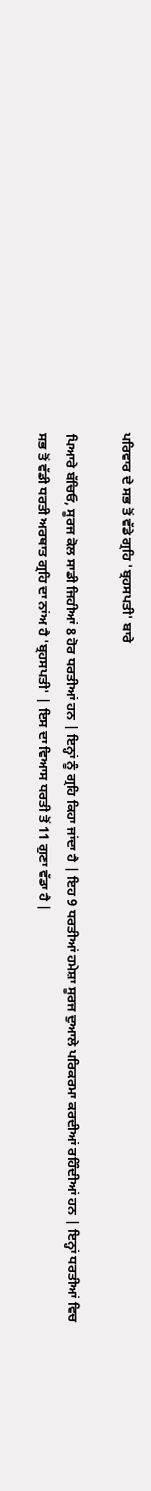ਪਰਿਵਾਰ ਦੇ ਸਭ ਤੋਂ ਵੱਡੇ ਗ੍ਰਹਿ 'ਬ੍ਰਹਸਪਤੀ' ਬਾਰੇ

ਪਿਆਰੇ ਬੱਚਿਓ, ਸੂਰਜ ਕੋਲ ਸਾਡੀ ਜਿਹੀਆਂ 8 ਹੋਰ ਧਰਤੀਆਂ ਹਨ | ਇਨ੍ਹਾਂ ਨੂੰ ਗ੍ਰਹਿ ਕਿਹਾ ਜਾਂਦਾ ਹੈ | ਇਹ 9 ਧਰਤੀਆਂ ਹਮੇਸ਼ਾ ਸੂਰਜ ਦੁਆਲੇ ਪਰਿਕਰਮਾ ਕਰਦੀਆਂ ਰਹਿੰਦੀਆਂ ਹਨ | ਇਨ੍ਹਾਂ ਧਰਤੀਆਂ ਵਿਚ ਸਭ ਤੋਂ ਵੱਡੀ ਧਰਤੀ ਅਰਥਾਤ ਗ੍ਰਹਿ ਦਾ ਨਾਂਅ ਹੈ 'ਬ੍ਰਹਸਪਤੀ' | ਇਸ ਦਾ ਵਿਆਸ ਧਰਤੀ ਤੋਂ 11 ਗੁਣਾ ਵੱਡਾ ਹੈ |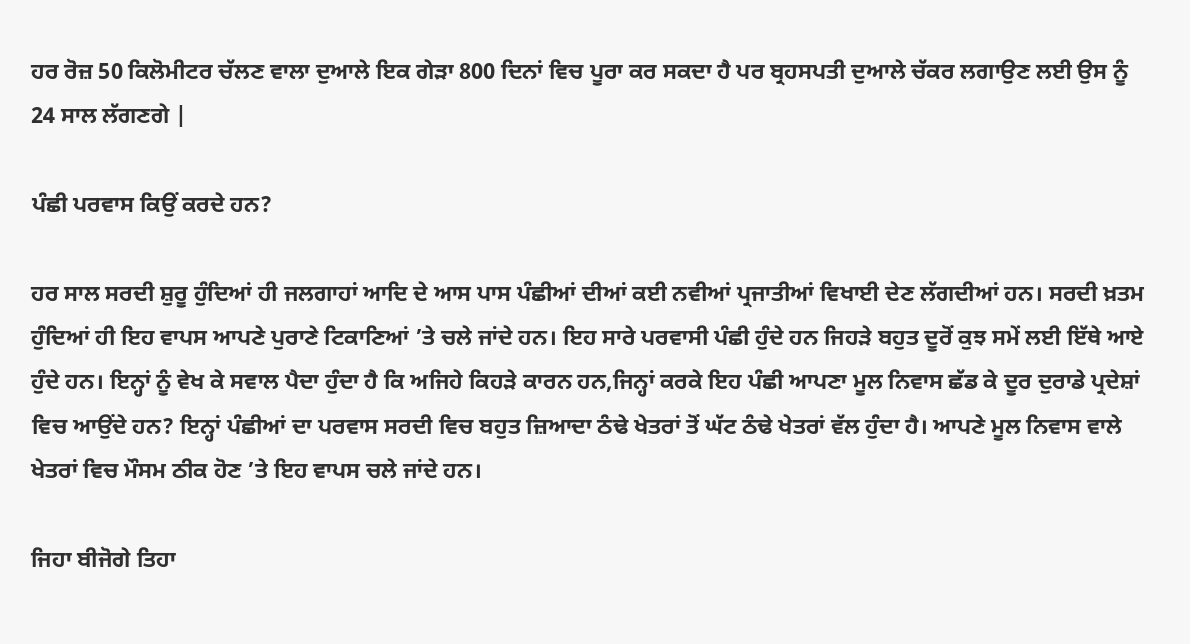ਹਰ ਰੋਜ਼ 50 ਕਿਲੋਮੀਟਰ ਚੱਲਣ ਵਾਲਾ ਦੁਆਲੇ ਇਕ ਗੇੜਾ 800 ਦਿਨਾਂ ਵਿਚ ਪੂਰਾ ਕਰ ਸਕਦਾ ਹੈ ਪਰ ਬ੍ਰਹਸਪਤੀ ਦੁਆਲੇ ਚੱਕਰ ਲਗਾਉਣ ਲਈ ਉਸ ਨੂੰ 24 ਸਾਲ ਲੱਗਣਗੇ |

ਪੰਛੀ ਪਰਵਾਸ ਕਿਉਂ ਕਰਦੇ ਹਨ?

ਹਰ ਸਾਲ ਸਰਦੀ ਸ਼ੁਰੂ ਹੁੰਦਿਆਂ ਹੀ ਜਲਗਾਹਾਂ ਆਦਿ ਦੇ ਆਸ ਪਾਸ ਪੰਛੀਆਂ ਦੀਆਂ ਕਈ ਨਵੀਆਂ ਪ੍ਰਜਾਤੀਆਂ ਵਿਖਾਈ ਦੇਣ ਲੱਗਦੀਆਂ ਹਨ। ਸਰਦੀ ਖ਼ਤਮ ਹੁੰਦਿਆਂ ਹੀ ਇਹ ਵਾਪਸ ਆਪਣੇ ਪੁਰਾਣੇ ਟਿਕਾਣਿਆਂ ’ਤੇ ਚਲੇ ਜਾਂਦੇ ਹਨ। ਇਹ ਸਾਰੇ ਪਰਵਾਸੀ ਪੰਛੀ ਹੁੰਦੇ ਹਨ ਜਿਹੜੇ ਬਹੁਤ ਦੂਰੋਂ ਕੁਝ ਸਮੇਂ ਲਈ ਇੱਥੇ ਆਏ ਹੁੰਦੇ ਹਨ। ਇਨ੍ਹਾਂ ਨੂੰ ਵੇਖ ਕੇ ਸਵਾਲ ਪੈਦਾ ਹੁੰਦਾ ਹੈ ਕਿ ਅਜਿਹੇ ਕਿਹੜੇ ਕਾਰਨ ਹਨ,ਜਿਨ੍ਹਾਂ ਕਰਕੇ ਇਹ ਪੰਛੀ ਆਪਣਾ ਮੂਲ ਨਿਵਾਸ ਛੱਡ ਕੇ ਦੂਰ ਦੁਰਾਡੇ ਪ੍ਰਦੇਸ਼ਾਂ ਵਿਚ ਆਉਂਦੇ ਹਨ? ਇਨ੍ਹਾਂ ਪੰਛੀਆਂ ਦਾ ਪਰਵਾਸ ਸਰਦੀ ਵਿਚ ਬਹੁਤ ਜ਼ਿਆਦਾ ਠੰਢੇ ਖੇਤਰਾਂ ਤੋਂ ਘੱਟ ਠੰਢੇ ਖੇਤਰਾਂ ਵੱਲ ਹੁੰਦਾ ਹੈ। ਆਪਣੇ ਮੂਲ ਨਿਵਾਸ ਵਾਲੇ ਖੇਤਰਾਂ ਵਿਚ ਮੌਸਮ ਠੀਕ ਹੋਣ ’ਤੇ ਇਹ ਵਾਪਸ ਚਲੇ ਜਾਂਦੇ ਹਨ।

ਜਿਹਾ ਬੀਜੋਗੇ ਤਿਹਾ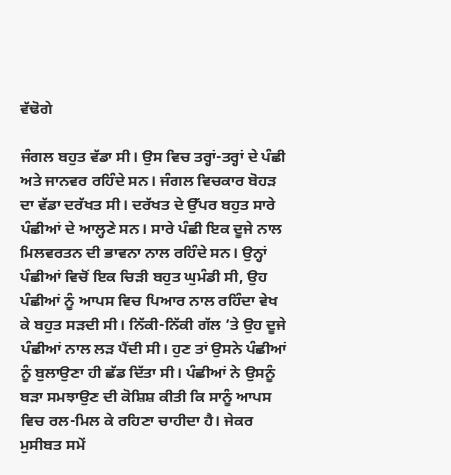ਵੱਢੋਗੇ

ਜੰਗਲ ਬਹੁਤ ਵੱਡਾ ਸੀ। ਉਸ ਵਿਚ ਤਰ੍ਹਾਂ-ਤਰ੍ਹਾਂ ਦੇ ਪੰਛੀ ਅਤੇ ਜਾਨਵਰ ਰਹਿੰਦੇ ਸਨ। ਜੰਗਲ ਵਿਚਕਾਰ ਬੋਹੜ ਦਾ ਵੱਡਾ ਦਰੱਖਤ ਸੀ। ਦਰੱਖਤ ਦੇ ਉੱਪਰ ਬਹੁਤ ਸਾਰੇ ਪੰਛੀਆਂ ਦੇ ਆਲ੍ਹਣੇ ਸਨ। ਸਾਰੇ ਪੰਛੀ ਇਕ ਦੂਜੇ ਨਾਲ ਮਿਲਵਰਤਨ ਦੀ ਭਾਵਨਾ ਨਾਲ ਰਹਿੰਦੇ ਸਨ। ਉਨ੍ਹਾਂ ਪੰਛੀਆਂ ਵਿਚੋਂ ਇਕ ਚਿੜੀ ਬਹੁਤ ਘੁਮੰਡੀ ਸੀ, ਉਹ ਪੰਛੀਆਂ ਨੂੰ ਆਪਸ ਵਿਚ ਪਿਆਰ ਨਾਲ ਰਹਿੰਦਾ ਵੇਖ ਕੇ ਬਹੁਤ ਸੜਦੀ ਸੀ। ਨਿੱਕੀ-ਨਿੱਕੀ ਗੱਲ ’ਤੇ ਉਹ ਦੂਜੇ ਪੰਛੀਆਂ ਨਾਲ ਲੜ ਪੈਂਦੀ ਸੀ। ਹੁਣ ਤਾਂ ਉਸਨੇ ਪੰਛੀਆਂ ਨੂੰ ਬੁਲਾਉਣਾ ਹੀ ਛੱਡ ਦਿੱਤਾ ਸੀ। ਪੰਛੀਆਂ ਨੇ ਉਸਨੂੰ ਬੜਾ ਸਮਝਾਉਣ ਦੀ ਕੋਸ਼ਿਸ਼ ਕੀਤੀ ਕਿ ਸਾਨੂੰ ਆਪਸ ਵਿਚ ਰਲ-ਮਿਲ ਕੇ ਰਹਿਣਾ ਚਾਹੀਦਾ ਹੈ। ਜੇਕਰ ਮੁਸੀਬਤ ਸਮੇਂ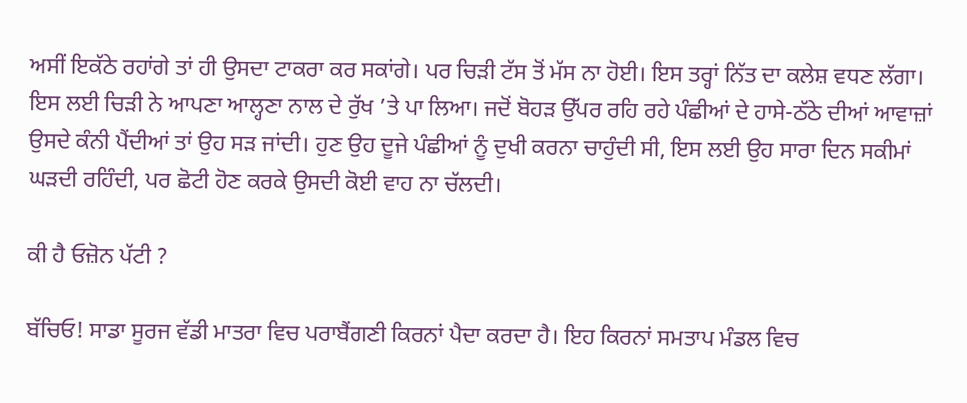ਅਸੀਂ ਇਕੱਠੇ ਰਹਾਂਗੇ ਤਾਂ ਹੀ ਉਸਦਾ ਟਾਕਰਾ ਕਰ ਸਕਾਂਗੇ। ਪਰ ਚਿੜੀ ਟੱਸ ਤੋਂ ਮੱਸ ਨਾ ਹੋਈ। ਇਸ ਤਰ੍ਹਾਂ ਨਿੱਤ ਦਾ ਕਲੇਸ਼ ਵਧਣ ਲੱਗਾ। ਇਸ ਲਈ ਚਿੜੀ ਨੇ ਆਪਣਾ ਆਲ੍ਹਣਾ ਨਾਲ ਦੇ ਰੁੱਖ ’ਤੇ ਪਾ ਲਿਆ। ਜਦੋਂ ਬੋਹੜ ਉੱਪਰ ਰਹਿ ਰਹੇ ਪੰਛੀਆਂ ਦੇ ਹਾਸੇ-ਠੱਠੇ ਦੀਆਂ ਆਵਾਜ਼ਾਂ ਉਸਦੇ ਕੰਨੀ ਪੈਂਦੀਆਂ ਤਾਂ ਉਹ ਸੜ ਜਾਂਦੀ। ਹੁਣ ਉਹ ਦੂਜੇ ਪੰਛੀਆਂ ਨੂੰ ਦੁਖੀ ਕਰਨਾ ਚਾਹੁੰਦੀ ਸੀ, ਇਸ ਲਈ ਉਹ ਸਾਰਾ ਦਿਨ ਸਕੀਮਾਂ ਘੜਦੀ ਰਹਿੰਦੀ, ਪਰ ਛੋਟੀ ਹੋਣ ਕਰਕੇ ਉਸਦੀ ਕੋਈ ਵਾਹ ਨਾ ਚੱਲਦੀ।

ਕੀ ਹੈ ਓਜ਼ੋਨ ਪੱਟੀ ?

ਬੱਚਿਓ! ਸਾਡਾ ਸੂਰਜ ਵੱਡੀ ਮਾਤਰਾ ਵਿਚ ਪਰਾਬੈਂਗਣੀ ਕਿਰਨਾਂ ਪੈਦਾ ਕਰਦਾ ਹੈ। ਇਹ ਕਿਰਨਾਂ ਸਮਤਾਪ ਮੰਡਲ ਵਿਚ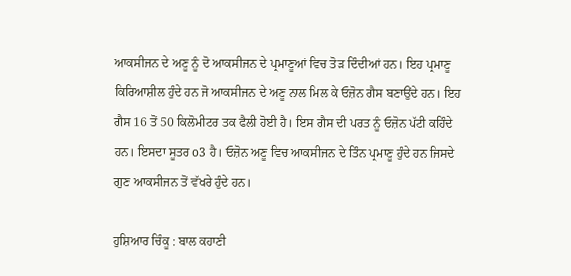ਆਕਸੀਜਨ ਦੇ ਅਣੂ ਨੂੰ ਦੋ ਆਕਸੀਜਨ ਦੇ ਪ੍ਰਮਾਣੂਆਂ ਵਿਚ ਤੋੜ ਦਿੰਦੀਆਂ ਹਨ। ਇਹ ਪ੍ਰਮਾਣੂ ਕਿਰਿਆਸ਼ੀਲ ਹੁੰਦੇ ਹਨ ਜੋ ਆਕਸੀਜਨ ਦੇ ਅਣੂ ਨਾਲ ਮਿਲ ਕੇ ਓਜ਼ੋਨ ਗੈਸ ਬਣਾਉਂਦੇ ਹਨ। ਇਹ ਗੈਸ 16 ਤੋਂ 50 ਕਿਲੋਮੀਟਰ ਤਕ ਫੈਲੀ ਹੋਈ ਹੈ। ਇਸ ਗੈਸ ਦੀ ਪਰਤ ਨੂੰ ਓਜ਼ੋਨ ਪੱਟੀ ਕਹਿੰਦੇ ਹਨ। ਇਸਦਾ ਸੂਤਰ o3 ਹੈ। ਓਜ਼ੋਨ ਅਣੂ ਵਿਚ ਆਕਸੀਜਨ ਦੇ ਤਿੰਨ ਪ੍ਰਮਾਣੂ ਹੁੰਦੇ ਹਨ ਜਿਸਦੇ ਗੁਣ ਆਕਸੀਜਨ ਤੋਂ ਵੱਖਰੇ ਹੁੰਦੇ ਹਨ।

ਹੁਸ਼ਿਆਰ ਚਿੰਕੂ : ਬਾਲ ਕਹਾਣੀ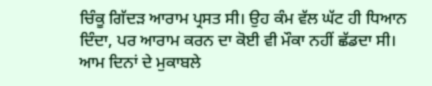ਚਿੰਕੂ ਗਿੱਦੜ ਆਰਾਮ ਪ੍ਰਸਤ ਸੀ। ਉਹ ਕੰਮ ਵੱਲ ਘੱਟ ਹੀ ਧਿਆਨ ਦਿੰਦਾ, ਪਰ ਆਰਾਮ ਕਰਨ ਦਾ ਕੋਈ ਵੀ ਮੌਕਾ ਨਹੀਂ ਛੱਡਦਾ ਸੀ। ਆਮ ਦਿਨਾਂ ਦੇ ਮੁਕਾਬਲੇ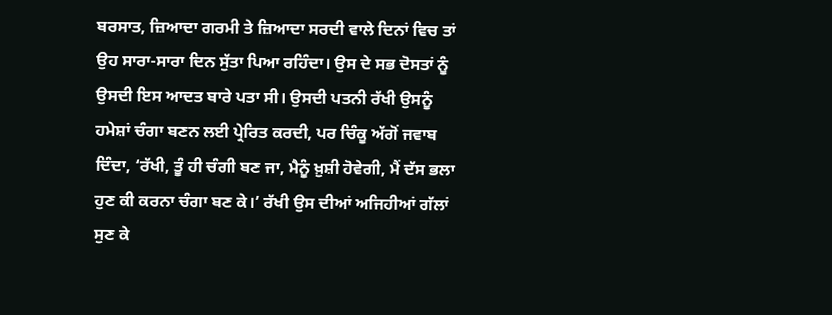ਬਰਸਾਤ, ਜ਼ਿਆਦਾ ਗਰਮੀ ਤੇ ਜ਼ਿਆਦਾ ਸਰਦੀ ਵਾਲੇ ਦਿਨਾਂ ਵਿਚ ਤਾਂ ਉਹ ਸਾਰਾ-ਸਾਰਾ ਦਿਨ ਸੁੱਤਾ ਪਿਆ ਰਹਿੰਦਾ। ਉਸ ਦੇ ਸਭ ਦੋਸਤਾਂ ਨੂੰ ਉਸਦੀ ਇਸ ਆਦਤ ਬਾਰੇ ਪਤਾ ਸੀ। ਉਸਦੀ ਪਤਨੀ ਰੱਖੀ ਉਸਨੂੰ ਹਮੇਸ਼ਾਂ ਚੰਗਾ ਬਣਨ ਲਈ ਪ੍ਰੇਰਿਤ ਕਰਦੀ, ਪਰ ਚਿੰਕੂ ਅੱਗੋਂ ਜਵਾਬ ਦਿੰਦਾ, ‘ਰੱਖੀ, ਤੂੰ ਹੀ ਚੰਗੀ ਬਣ ਜਾ, ਮੈਨੂੰ ਖ਼ੁਸ਼ੀ ਹੋਵੇਗੀ, ਮੈਂ ਦੱਸ ਭਲਾ ਹੁਣ ਕੀ ਕਰਨਾ ਚੰਗਾ ਬਣ ਕੇ।’ ਰੱਖੀ ਉਸ ਦੀਆਂ ਅਜਿਹੀਆਂ ਗੱਲਾਂ ਸੁਣ ਕੇ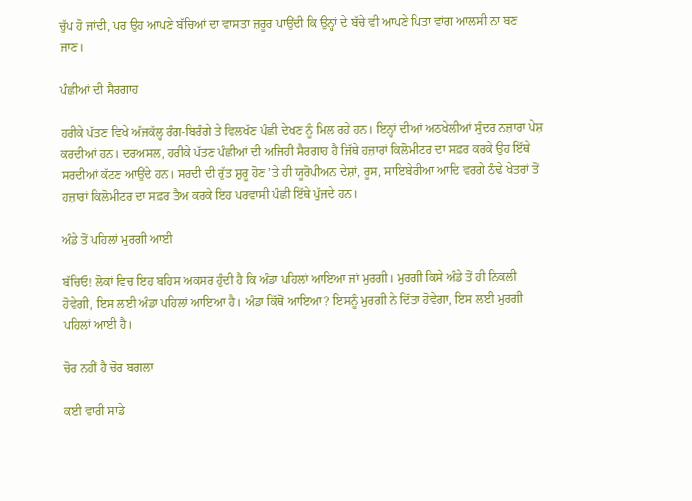ਚੁੱਪ ਹੋ ਜਾਂਦੀ, ਪਰ ਉਹ ਆਪਣੇ ਬੱਚਿਆਂ ਦਾ ਵਾਸਤਾ ਜ਼ਰੂਰ ਪਾਉਂਦੀ ਕਿ ਉਨ੍ਹਾਂ ਦੇ ਬੱਚੇ ਵੀ ਆਪਣੇ ਪਿਤਾ ਵਾਂਗ ਆਲਸੀ ਨਾ ਬਣ ਜਾਣ।

ਪੰਛੀਆਂ ਦੀ ਸੈਰਗਾਹ

ਹਰੀਕੇ ਪੱਤਣ ਵਿਖੇ ਅੱਜਕੱਲ੍ਹ ਰੰਗ-ਬਿਰੰਗੇ ਤੇ ਵਿਲਖੱਣ ਪੰਛੀ ਦੇਖਣ ਨੂੰ ਮਿਲ ਰਹੇ ਹਨ। ਇਨ੍ਹਾਂ ਦੀਆਂ ਅਠਖੇਲੀਆਂ ਸੁੰਦਰ ਨਜ਼ਾਰਾ ਪੇਸ਼ ਕਰਦੀਆਂ ਹਨ। ਦਰਅਸਲ, ਹਰੀਕੇ ਪੱਤਣ ਪੰਛੀਆਂ ਦੀ ਅਜਿਹੀ ਸੈਰਗਾਹ ਹੈ ਜਿੱਥੇ ਹਜ਼ਾਰਾਂ ਕਿਲੋਮੀਟਰ ਦਾ ਸਫ਼ਰ ਕਰਕੇ ਉਹ ਇੱਥੇ ਸਰਦੀਆਂ ਕੱਟਣ ਆਉਂਦੇ ਹਨ। ਸਰਦੀ ਦੀ ਰੁੱਤ ਸ਼ੁਰੂ ਹੋਣ ’ਤੇ ਹੀ ਯੂਰੋਪੀਅਨ ਦੇਸ਼ਾਂ, ਰੂਸ, ਸਾਇਬੇਰੀਆ ਆਦਿ ਵਰਗੇ ਠੰਢੇ ਖੇਤਰਾਂ ਤੋਂ ਹਜ਼ਾਰਾਂ ਕਿਲੋਮੀਟਰ ਦਾ ਸਫ਼ਰ ਤੈਅ ਕਰਕੇ ਇਹ ਪਰਵਾਸੀ ਪੰਛੀ ਇੱਥੇ ਪੁੱਜਦੇ ਹਨ।

ਅੰਡੇ ਤੋਂ ਪਹਿਲਾਂ ਮੁਰਗੀ ਆਈ

ਬੱਚਿਓ! ਲੋਕਾਂ ਵਿਚ ਇਹ ਬਹਿਸ ਅਕਸਰ ਹੁੰਦੀ ਹੈ ਕਿ ਅੰਡਾ ਪਹਿਲਾਂ ਆਇਆ ਜਾਂ ਮੁਰਗੀ। ਮੁਰਗੀ ਕਿਸੇ ਅੰਡੇ ਤੋਂ ਹੀ ਨਿਕਲੀ ਹੋਵੇਗੀ, ਇਸ ਲਈ ਅੰਡਾ ਪਹਿਲਾਂ ਆਇਆ ਹੈ। ਅੰਡਾ ਕਿੱਥੋਂ ਆਇਆ? ਇਸਨੂੰ ਮੁਰਗੀ ਨੇ ਦਿੱਤਾ ਹੋਵੇਗਾ, ਇਸ ਲਈ ਮੁਰਗੀ ਪਹਿਲਾਂ ਆਈ ਹੈ।

ਚੋਰ ਨਹੀਂ ਹੈ ਚੋਰ ਬਗਲਾ

ਕਈ ਵਾਰੀ ਸਾਡੇ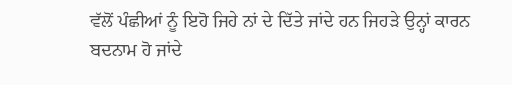ਵੱਲੋਂ ਪੰਛੀਆਂ ਨੂੰ ਇਹੋ ਜਿਹੇ ਨਾਂ ਦੇ ਦਿੱਤੇ ਜਾਂਦੇ ਹਨ ਜਿਹੜੇ ਉਨ੍ਹਾਂ ਕਾਰਨ ਬਦਨਾਮ ਹੋ ਜਾਂਦੇ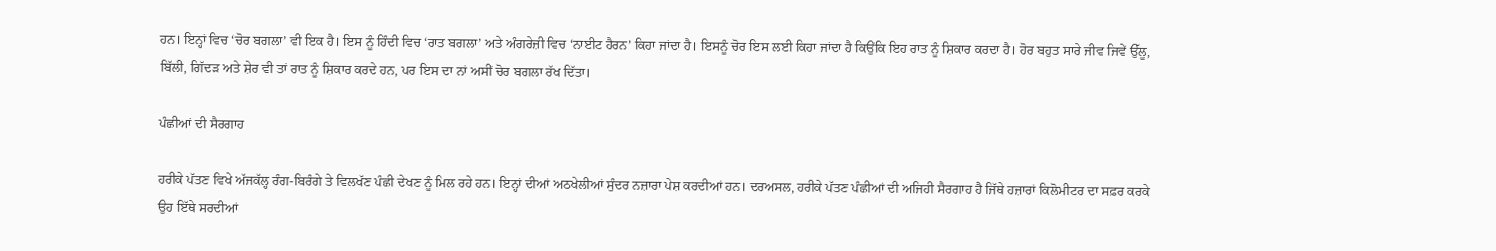ਹਨ। ਇਨ੍ਹਾਂ ਵਿਚ ‘ਚੋਰ ਬਗਲਾ’ ਵੀ ਇਕ ਹੈ। ਇਸ ਨੂੰ ਹਿੰਦੀ ਵਿਚ ‘ਰਾਤ ਬਗਲਾ’ ਅਤੇ ਅੰਗਰੇਜ਼ੀ ਵਿਚ ‘ਨਾਈਟ ਹੈਰਨ’ ਕਿਹਾ ਜਾਂਦਾ ਹੈ। ਇਸਨੂੰ ਚੋਰ ਇਸ ਲਈ ਕਿਹਾ ਜਾਂਦਾ ਹੈ ਕਿਉਂਕਿ ਇਹ ਰਾਤ ਨੂੰ ਸ਼ਿਕਾਰ ਕਰਦਾ ਹੈ। ਹੋਰ ਬਹੁਤ ਸਾਰੇ ਜੀਵ ਜਿਵੇਂ ਉੱਲੂ, ਬਿੱਲੀ, ਗਿੱਦੜ ਅਤੇ ਸ਼ੇਰ ਵੀ ਤਾਂ ਰਾਤ ਨੂੰ ਸ਼ਿਕਾਰ ਕਰਦੇ ਹਨ, ਪਰ ਇਸ ਦਾ ਨਾਂ ਅਸੀਂ ਚੋਰ ਬਗਲਾ ਰੱਖ ਦਿੱਤਾ।

ਪੰਛੀਆਂ ਦੀ ਸੈਰਗਾਹ

ਹਰੀਕੇ ਪੱਤਣ ਵਿਖੇ ਅੱਜਕੱਲ੍ਹ ਰੰਗ-ਬਿਰੰਗੇ ਤੇ ਵਿਲਖੱਣ ਪੰਛੀ ਦੇਖਣ ਨੂੰ ਮਿਲ ਰਹੇ ਹਨ। ਇਨ੍ਹਾਂ ਦੀਆਂ ਅਠਖੇਲੀਆਂ ਸੁੰਦਰ ਨਜ਼ਾਰਾ ਪੇਸ਼ ਕਰਦੀਆਂ ਹਨ। ਦਰਅਸਲ, ਹਰੀਕੇ ਪੱਤਣ ਪੰਛੀਆਂ ਦੀ ਅਜਿਹੀ ਸੈਰਗਾਹ ਹੈ ਜਿੱਥੇ ਹਜ਼ਾਰਾਂ ਕਿਲੋਮੀਟਰ ਦਾ ਸਫ਼ਰ ਕਰਕੇ ਉਹ ਇੱਥੇ ਸਰਦੀਆਂ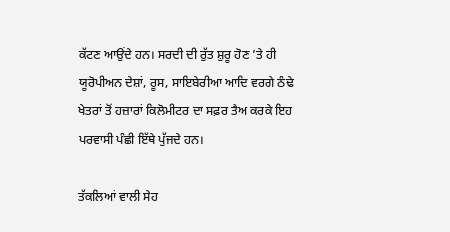ਕੱਟਣ ਆਉਂਦੇ ਹਨ। ਸਰਦੀ ਦੀ ਰੁੱਤ ਸ਼ੁਰੂ ਹੋਣ ’ਤੇ ਹੀ ਯੂਰੋਪੀਅਨ ਦੇਸ਼ਾਂ, ਰੂਸ, ਸਾਇਬੇਰੀਆ ਆਦਿ ਵਰਗੇ ਠੰਢੇ ਖੇਤਰਾਂ ਤੋਂ ਹਜ਼ਾਰਾਂ ਕਿਲੋਮੀਟਰ ਦਾ ਸਫ਼ਰ ਤੈਅ ਕਰਕੇ ਇਹ ਪਰਵਾਸੀ ਪੰਛੀ ਇੱਥੇ ਪੁੱਜਦੇ ਹਨ।

ਤੱਕਲਿਆਂ ਵਾਲੀ ਸੇਹ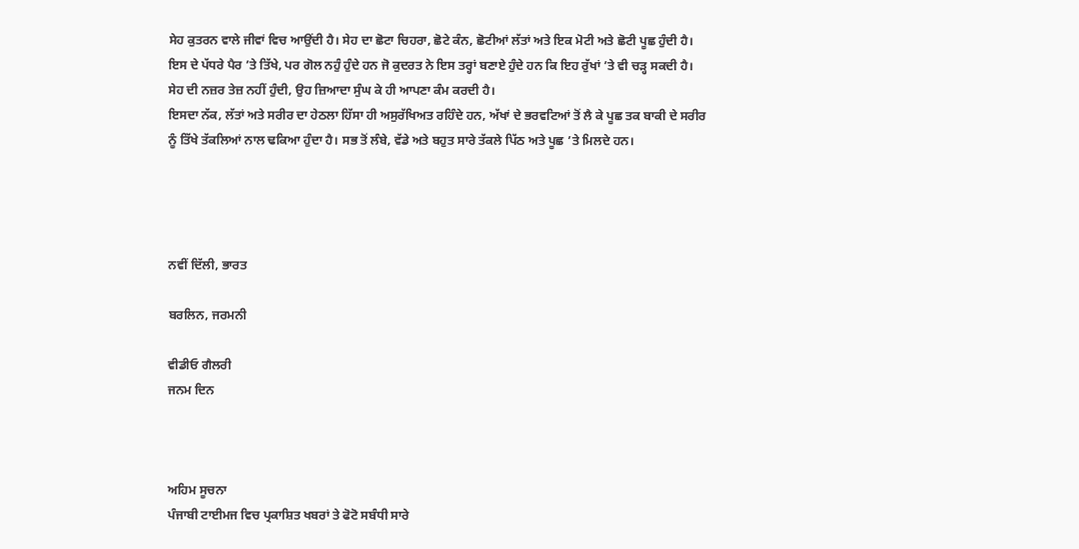ਸੇਹ ਕੁਤਰਨ ਵਾਲੇ ਜੀਵਾਂ ਵਿਚ ਆਉਂਦੀ ਹੈ। ਸੇਹ ਦਾ ਛੋਟਾ ਚਿਹਰਾ, ਛੋਟੇ ਕੰਨ, ਛੋਟੀਆਂ ਲੱਤਾਂ ਅਤੇ ਇਕ ਮੋਟੀ ਅਤੇ ਛੋਟੀ ਪੂਛ ਹੁੰਦੀ ਹੈ। ਇਸ ਦੇ ਪੱਧਰੇ ਪੈਰ ’ਤੇ ਤਿੱਖੇ, ਪਰ ਗੋਲ ਨਹੁੰ ਹੁੰਦੇ ਹਨ ਜੋ ਕੁਦਰਤ ਨੇ ਇਸ ਤਰ੍ਹਾਂ ਬਣਾਏ ਹੁੰਦੇ ਹਨ ਕਿ ਇਹ ਰੁੱਖਾਂ ’ਤੇ ਵੀ ਚੜ੍ਹ ਸਕਦੀ ਹੈ। ਸੇਹ ਦੀ ਨਜ਼ਰ ਤੇਜ਼ ਨਹੀਂ ਹੁੰਦੀ, ਉਹ ਜ਼ਿਆਦਾ ਸੁੰਘ ਕੇ ਹੀ ਆਪਣਾ ਕੰਮ ਕਰਦੀ ਹੈ।
ਇਸਦਾ ਨੱਕ, ਲੱਤਾਂ ਅਤੇ ਸਰੀਰ ਦਾ ਹੇਠਲਾ ਹਿੱਸਾ ਹੀ ਅਸੁਰੱਖਿਅਤ ਰਹਿੰਦੇ ਹਨ, ਅੱਖਾਂ ਦੇ ਭਰਵਟਿਆਂ ਤੋਂ ਲੈ ਕੇ ਪੂਛ ਤਕ ਬਾਕੀ ਦੇ ਸਰੀਰ ਨੂੰ ਤਿੱਖੇ ਤੱਕਲਿਆਂ ਨਾਲ ਢਕਿਆ ਹੁੰਦਾ ਹੈ। ਸਭ ਤੋਂ ਲੰਬੇ, ਵੱਡੇ ਅਤੇ ਬਹੁਤ ਸਾਰੇ ਤੱਕਲੇ ਪਿੱਠ ਅਤੇ ਪੂਛ ’ਤੇ ਮਿਲਦੇ ਹਨ।




ਨਵੀਂ ਦਿੱਲੀ, ਭਾਰਤ

ਬਰਲਿਨ, ਜਰਮਨੀ

ਵੀਡੀਓ ਗੈਲਰੀ
ਜਨਮ ਦਿਨ



ਅਹਿਮ ਸੂਚਨਾ
ਪੰਜਾਬੀ ਟਾਈਮਜ ਵਿਚ ਪ੍ਰਕਾਸ਼ਿਤ ਖਬਰਾਂ ਤੇ ਫੋਟੋ ਸਬੰਧੀ ਸਾਰੇ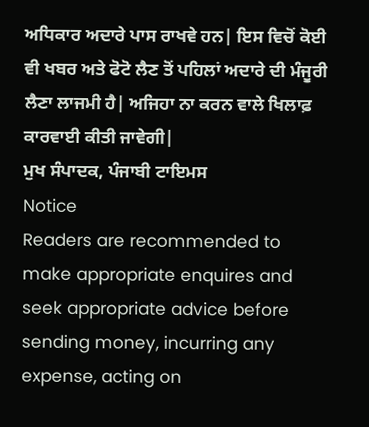ਅਧਿਕਾਰ ਅਦਾਰੇ ਪਾਸ ਰਾਖਵੇ ਹਨ| ਇਸ ਵਿਚੋਂ ਕੋਈ ਵੀ ਖਬਰ ਅਤੇ ਫੋਟੋ ਲੈਣ ਤੋਂ ਪਹਿਲਾਂ ਅਦਾਰੇ ਦੀ ਮੰਜੂਰੀ ਲੈਣਾ ਲਾਜਮੀ ਹੈ| ਅਜਿਹਾ ਨਾ ਕਰਨ ਵਾਲੇ ਖਿਲਾਫ਼ ਕਾਰਵਾਈ ਕੀਤੀ ਜਾਵੇਗੀ|
ਮੁਖ ਸੰਪਾਦਕ, ਪੰਜਾਬੀ ਟਾਇਮਸ
Notice
Readers are recommended to make appropriate enquires and seek appropriate advice before sending money, incurring any expense, acting on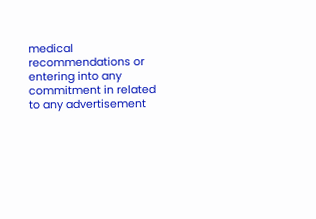medical recommendations or entering into any commitment in related to any advertisement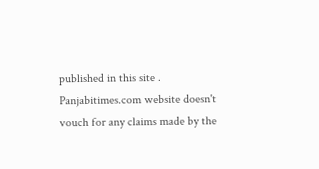published in this site . Panjabitimes.com website doesn't vouch for any claims made by the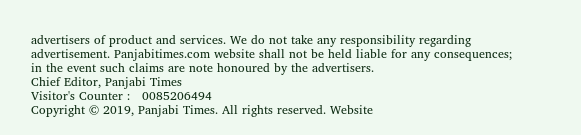advertisers of product and services. We do not take any responsibility regarding advertisement. Panjabitimes.com website shall not be held liable for any consequences; in the event such claims are note honoured by the advertisers.
Chief Editor, Panjabi Times
Visitor's Counter :   0085206494
Copyright © 2019, Panjabi Times. All rights reserved. Website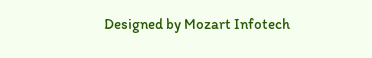Designed by Mozart Infotech